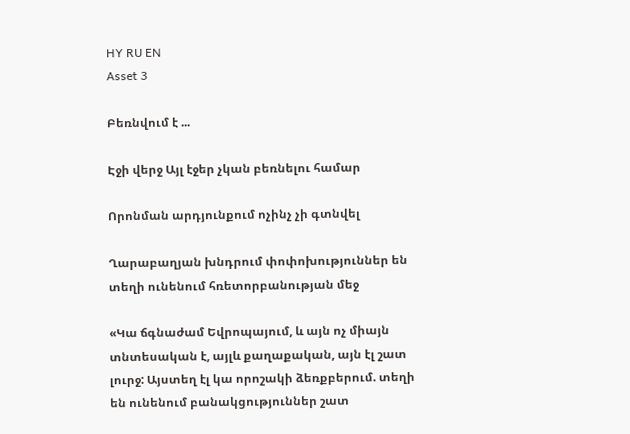HY RU EN
Asset 3

Բեռնվում է ...

Էջի վերջ Այլ էջեր չկան բեռնելու համար

Որոնման արդյունքում ոչինչ չի գտնվել

Ղարաբաղյան խնդրում փոփոխություններ են տեղի ունենում հռետորբանության մեջ

«Կա ճգնաժամ Եվրոպայում, և այն ոչ միայն տնտեսական է, այլև քաղաքական, այն էլ շատ լուրջ: Այստեղ էլ կա որոշակի ձեռքբերում. տեղի են ունենում բանակցություններ շատ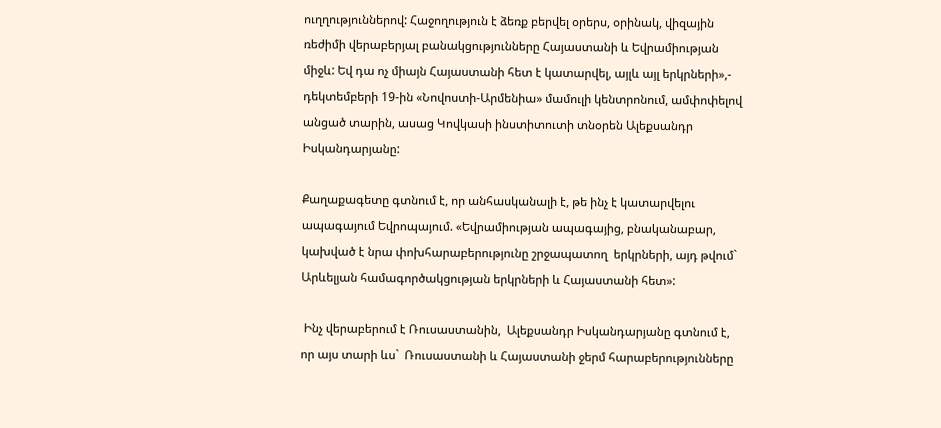ուղղություններով: Հաջողություն է ձեռք բերվել օրերս, օրինակ, վիզային ռեժիմի վերաբերյալ բանակցությունները Հայաստանի և Եվրամիության միջև: Եվ դա ոչ միայն Հայաստանի հետ է կատարվել, այլև այլ երկրների»,- դեկտեմբերի 19-ին «Նովոստի-Արմենիա» մամուլի կենտրոնում, ամփոփելով անցած տարին, ասաց Կովկասի ինստիտուտի տնօրեն Ալեքսանդր Իսկանդարյանը:

Քաղաքագետը գտնում է, որ անհասկանալի է, թե ինչ է կատարվելու ապագայում Եվրոպայում. «Եվրամիության ապագայից, բնականաբար, կախված է նրա փոխհարաբերությունը շրջապատող  երկրների, այդ թվում` Արևելյան համագործակցության երկրների և Հայաստանի հետ»:

 Ինչ վերաբերում է Ռուսաստանին,  Ալեքսանդր Իսկանդարյանը գտնում է, որ այս տարի ևս`  Ռուսաստանի և Հայաստանի ջերմ հարաբերությունները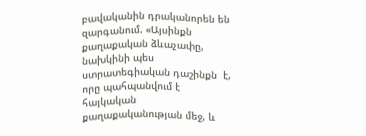բավականին դրականորեն են զարգանում. «Այսինքն քաղաքական ձևաչափը, նախկինի պես ստրատեգիական դաշինքն  է, որը պահպանվում է հայկական քաղաքականության մեջ, և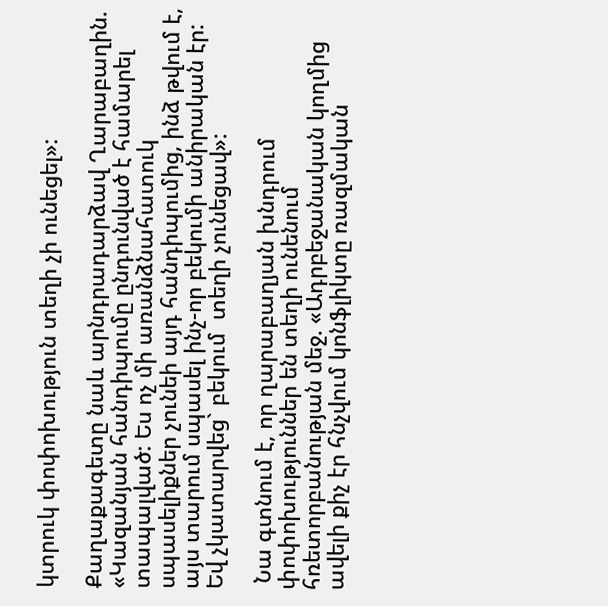կտրուկ փոփոխություն տեղի չի ունեցել»:

Քաղաքագետը նաև արնդրադարձավ Ղարաբաղին. «Կազանյան հանդիպումը ընդունված է համարել տապալված: Ես ոչ մի առանձնահատուկ սպասելիքներ չունեի այդ հանդիպումից, ինձ թվում է, այս տարում սպասել ինչ-որ բեկումի անիրական էր: Եվ չկատարվեց` բեկում  տեղի չունեցավ»:

 Նա գտնում է, որ ղարաբաղյան խնդրում փոփոխություններ են տեղի ունենում  հռետորբանության մեջ. «Ադրբեջանական կողմից  ավելի քիչ էր հնչվում կոնֆլիկտը ռազմական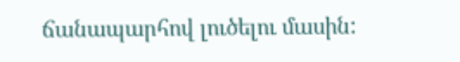ճանապարհով լուծելու մասին: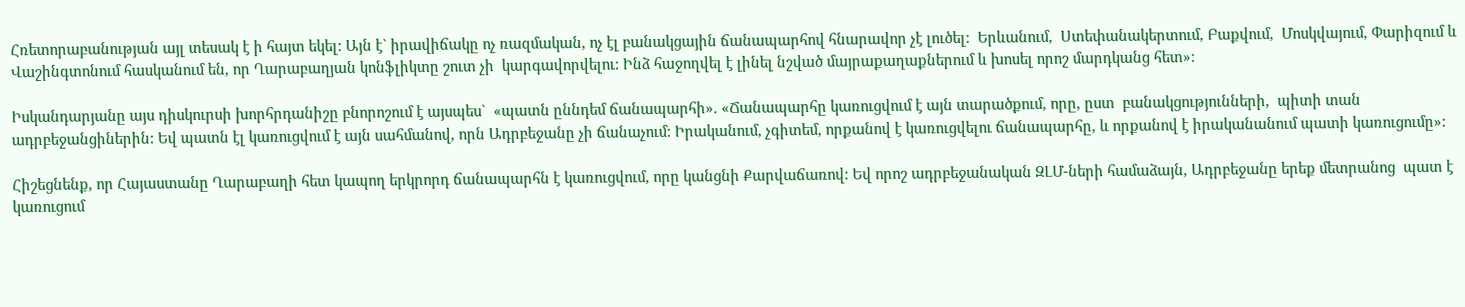Հռետորաբանության այլ տեսակ է ի հայտ եկել: Այն է` իրավիճակը ոչ ռազմական, ոչ էլ բանակցային ճանապարհով հնարավոր չէ լուծել:  Երևանում,  Ստեփանակերտում, Բաքվում,  Մոսկվայում, Փարիզում և Վաշինգտոնում հասկանում են, որ Ղարաբաղյան կոնֆլիկտը շուտ չի  կարգավորվելու: Ինձ հաջողվել է լինել նշված մայրաքաղաքներում և խոսել որոշ մարդկանց հետ»:

Իսկանդարյանը այս դիսկուրսի խորհրդանիշը բնորոշում է այսպես`  «պատն ըննդեմ ճանապարհի». «Ճանապարհը կառուցվում է այն տարածքում, որը, ըստ  բանակցությունների,  պիտի տան ադրբեջանցիներին: Եվ պատն էլ կառուցվում է այն սահմանով, որն Ադրբեջանը չի ճանաչում: Իրականում, չգիտեմ, որքանով է կառուցվելու ճանապարհը, և որքանով է իրականանում պատի կառուցումը»:

Հիշեցնենք, որ Հայաստանը Ղարաբաղի հետ կապող երկրորդ ճանապարհն է կառուցվում, որը կանցնի Քարվաճառով: Եվ որոշ ադրբեջանական ԶԼՄ-ների համաձայն, Ադրբեջանը երեք մետրանոց  պատ է կառուցում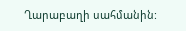Ղարաբաղի սահմանին: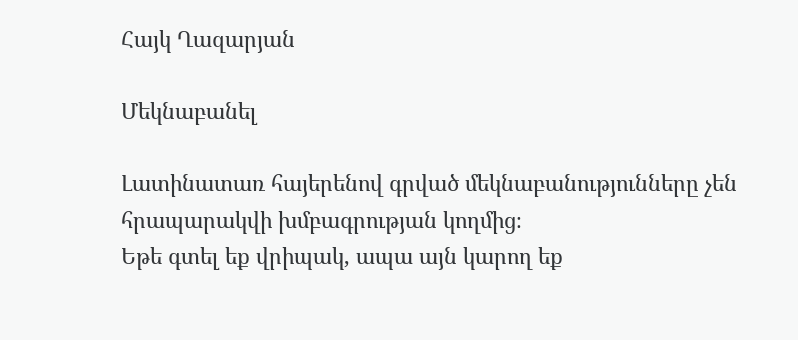Հայկ Ղազարյան

Մեկնաբանել

Լատինատառ հայերենով գրված մեկնաբանությունները չեն հրապարակվի խմբագրության կողմից։
Եթե գտել եք վրիպակ, ապա այն կարող եք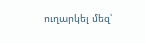ուղարկել մեզ՝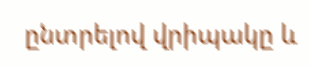ընտրելով վրիպակը և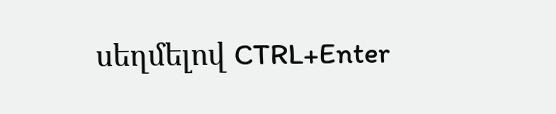սեղմելով CTRL+Enter